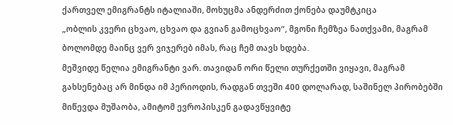ქართველ ემიგრანტს იტალიაში, მოხუცმა ანდერძით ქონება დაუმტკიცა
„ობლის კვერი ცხვაო, ცხვაო და გვიან გამოცხვაო“, მგონი ჩემზეა ნათქვამი, მაგრამ ბოლომდე მაინც ვერ ვიჯერებ იმას, რაც ჩემ თავს ხდება.
მეშვიდე წელია ემიგრანტი ვარ. თავიდან ორი წელი თურქეთში ვიყავი, მაგრამ გახსენებაც არ მინდა იმ პერიოდის, რადგან თვეში 400 დოლარად, საშინელ პირობებში მიწევდა მუშაობა, ამიტომ ევროპისკენ გადავწყვიტე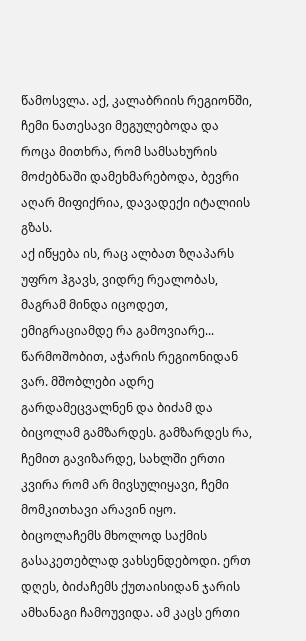წამოსვლა. აქ, კალაბრიის რეგიონში, ჩემი ნათესავი მეგულებოდა და როცა მითხრა, რომ სამსახურის მოძებნაში დამეხმარებოდა, ბევრი აღარ მიფიქრია, დავადექი იტალიის გზას.
აქ იწყება ის, რაც ალბათ ზღაპარს უფრო ჰგავს, ვიდრე რეალობას, მაგრამ მინდა იცოდეთ, ემიგრაციამდე რა გამოვიარე...
წარმოშობით, აჭარის რეგიონიდან ვარ. მშობლები ადრე გარდამეცვალნენ და ბიძამ და ბიცოლამ გამზარდეს. გამზარდეს რა, ჩემით გავიზარდე, სახლში ერთი კვირა რომ არ მივსულიყავი, ჩემი მომკითხავი არავინ იყო. ბიცოლაჩემს მხოლოდ საქმის გასაკეთებლად ვახსენდებოდი. ერთ დღეს, ბიძაჩემს ქუთაისიდან ჯარის ამხანაგი ჩამოუვიდა. ამ კაცს ერთი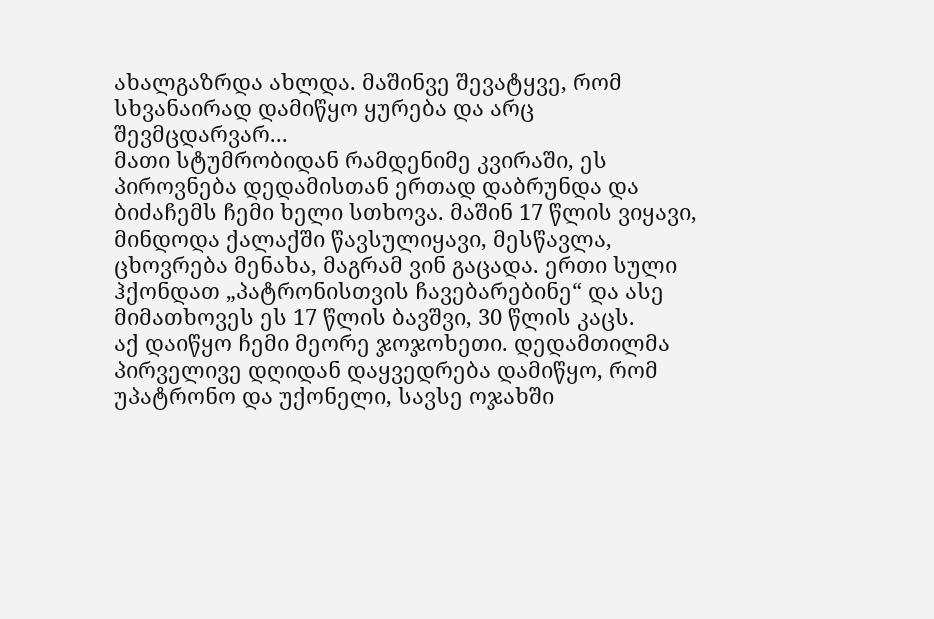ახალგაზრდა ახლდა. მაშინვე შევატყვე, რომ სხვანაირად დამიწყო ყურება და არც შევმცდარვარ...
მათი სტუმრობიდან რამდენიმე კვირაში, ეს პიროვნება დედამისთან ერთად დაბრუნდა და ბიძაჩემს ჩემი ხელი სთხოვა. მაშინ 17 წლის ვიყავი, მინდოდა ქალაქში წავსულიყავი, მესწავლა, ცხოვრება მენახა, მაგრამ ვინ გაცადა. ერთი სული ჰქონდათ „პატრონისთვის ჩავებარებინე“ და ასე მიმათხოვეს ეს 17 წლის ბავშვი, 30 წლის კაცს.
აქ დაიწყო ჩემი მეორე ჯოჯოხეთი. დედამთილმა პირველივე დღიდან დაყვედრება დამიწყო, რომ უპატრონო და უქონელი, სავსე ოჯახში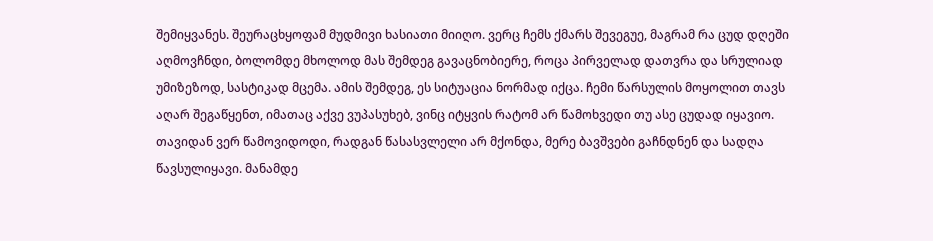შემიყვანეს. შეურაცხყოფამ მუდმივი ხასიათი მიიღო. ვერც ჩემს ქმარს შევეგუე, მაგრამ რა ცუდ დღეში აღმოვჩნდი, ბოლომდე მხოლოდ მას შემდეგ გავაცნობიერე, როცა პირველად დათვრა და სრულიად უმიზეზოდ, სასტიკად მცემა. ამის შემდეგ, ეს სიტუაცია ნორმად იქცა. ჩემი წარსულის მოყოლით თავს აღარ შეგაწყენთ, იმათაც აქვე ვუპასუხებ, ვინც იტყვის რატომ არ წამოხვედი თუ ასე ცუდად იყავიო. თავიდან ვერ წამოვიდოდი, რადგან წასასვლელი არ მქონდა, მერე ბავშვები გაჩნდნენ და სადღა წავსულიყავი. მანამდე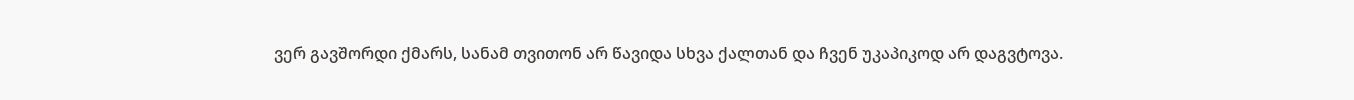ვერ გავშორდი ქმარს, სანამ თვითონ არ წავიდა სხვა ქალთან და ჩვენ უკაპიკოდ არ დაგვტოვა.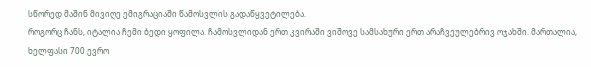სწორედ მაშინ მივიღე ემიგრაციაში წამოსვლის გადაწყვეტილება.
როგორც ჩანს, იტალია ჩემი ბედი ყოფილა. ჩამოსვლიდან ერთ კვირაში ვიშოვე სამსახური ერთ არაჩვეულებრივ ოჯახში. მართალია, ხელფასი 700 ევრო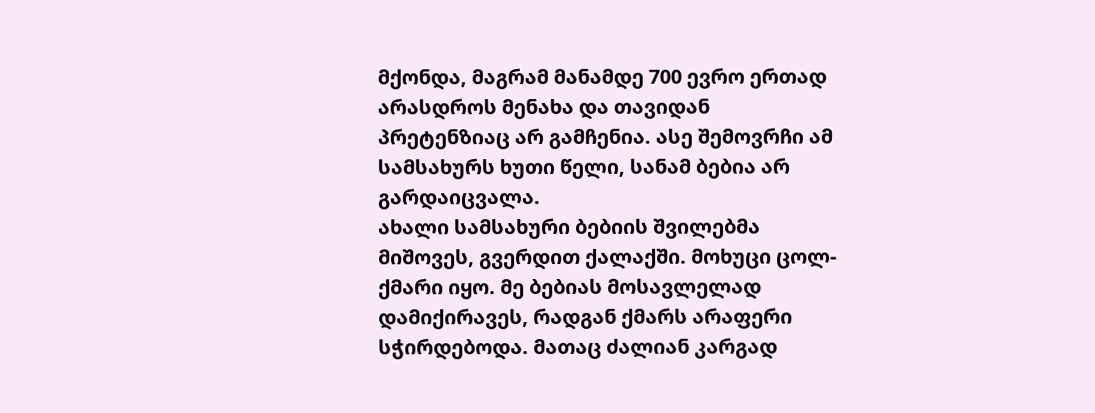მქონდა, მაგრამ მანამდე 700 ევრო ერთად არასდროს მენახა და თავიდან პრეტენზიაც არ გამჩენია. ასე შემოვრჩი ამ სამსახურს ხუთი წელი, სანამ ბებია არ გარდაიცვალა.
ახალი სამსახური ბებიის შვილებმა მიშოვეს, გვერდით ქალაქში. მოხუცი ცოლ-ქმარი იყო. მე ბებიას მოსავლელად დამიქირავეს, რადგან ქმარს არაფერი სჭირდებოდა. მათაც ძალიან კარგად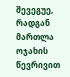შევეგუე, რადგან მართლა ოჯახის წევრივით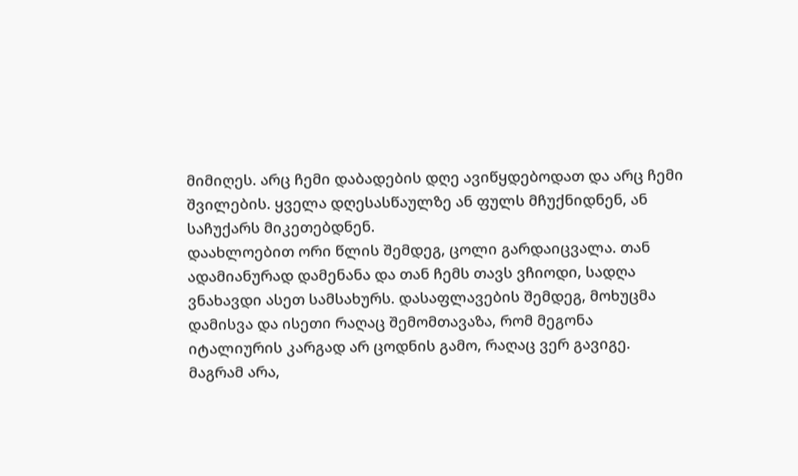მიმიღეს. არც ჩემი დაბადების დღე ავიწყდებოდათ და არც ჩემი შვილების. ყველა დღესასწაულზე ან ფულს მჩუქნიდნენ, ან საჩუქარს მიკეთებდნენ.
დაახლოებით ორი წლის შემდეგ, ცოლი გარდაიცვალა. თან ადამიანურად დამენანა და თან ჩემს თავს ვჩიოდი, სადღა ვნახავდი ასეთ სამსახურს. დასაფლავების შემდეგ, მოხუცმა დამისვა და ისეთი რაღაც შემომთავაზა, რომ მეგონა იტალიურის კარგად არ ცოდნის გამო, რაღაც ვერ გავიგე. მაგრამ არა,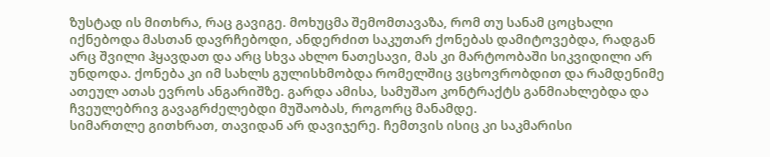ზუსტად ის მითხრა, რაც გავიგე. მოხუცმა შემომთავაზა, რომ თუ სანამ ცოცხალი იქნებოდა მასთან დავრჩებოდი, ანდერძით საკუთარ ქონებას დამიტოვებდა, რადგან არც შვილი ჰყავდათ და არც სხვა ახლო ნათესავი, მას კი მარტოობაში სიკვიდილი არ უნდოდა. ქონება კი იმ სახლს გულისხმობდა რომელშიც ვცხოვრობდით და რამდენიმე ათეულ ათას ევროს ანგარიშზე. გარდა ამისა, სამუშაო კონტრაქტს განმიახლებდა და ჩვეულებრივ გავაგრძელებდი მუშაობას, როგორც მანამდე.
სიმართლე გითხრათ, თავიდან არ დავიჯერე. ჩემთვის ისიც კი საკმარისი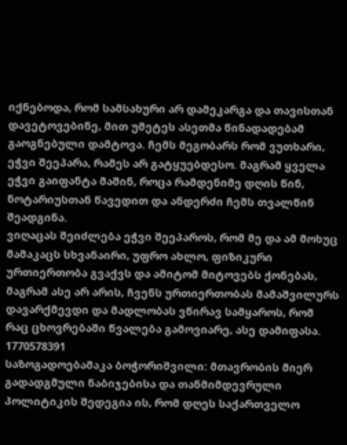იქნებოდა, რომ სამსახური არ დამეკარგა და თავისთან დავეტოვებინე, მით უმეტეს ასეთმა წინადადებამ გაოგნებული დამტოვა. ჩემს მეგობარს რომ ვუთხარი, ეჭვი შეეპარა, რამეს არ გატყუებდესო. მაგრამ ყველა ეჭვი გაიფანტა მაშინ, როცა რამდენიმე დღის წინ, ნოტარიუსთან წავედით და ანდერძი ჩემს თვალწინ შეადგინა.
ვიღაცას შეიძლება ეჭვი შეეპაროს, რომ მე და ამ მოხუც მამაკაცს სხვანაირი, უფრო ახლო, ფიზიკური ურთიერთობა გვაქვს და ამიტომ მიტოვებს ქონებას, მაგრამ ასე არ არის, ჩვენს ურთიერთობას მამაშვილურს დავარქმევდი და მადლობას ვწირავ სამყაროს, რომ რაც ცხოვრებაში წვალება გამოვიარე, ასე დამიფასა.
1770578391
საზოგადოებამაკა ბოჭორიშვილი: მთავრობის მიერ გადადგმული ნაბიჯებისა და თანმიმდევრული პოლიტიკის შედეგია ის, რომ დღეს საქართველო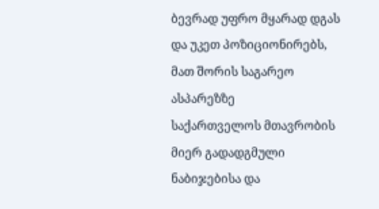ბევრად უფრო მყარად დგას და უკეთ პოზიციონირებს, მათ შორის საგარეო ასპარეზზე
საქართველოს მთავრობის მიერ გადადგმული ნაბიჯებისა და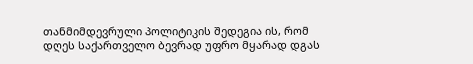თანმიმდევრული პოლიტიკის შედეგია ის, რომ დღეს საქართველო ბევრად უფრო მყარად დგას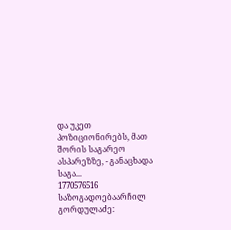და უკეთ პოზიციონირებს, მათ შორის საგარეო ასპარეზზე, - განაცხადა საგა...
1770576516
საზოგადოებაარჩილ გორდულაძე: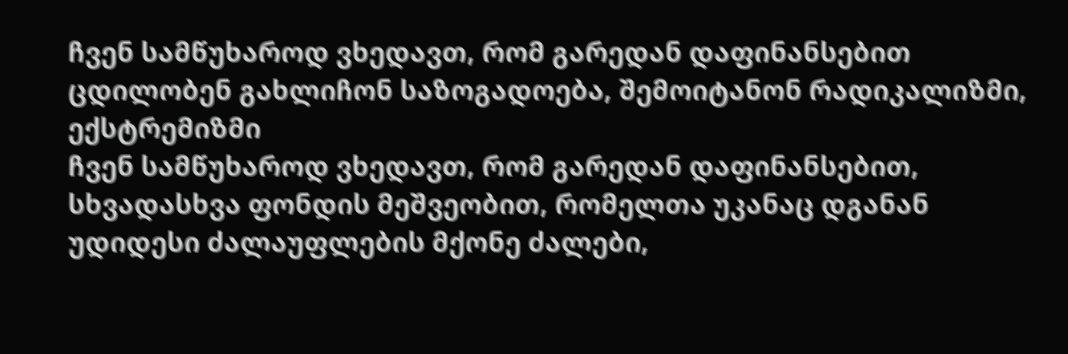ჩვენ სამწუხაროდ ვხედავთ, რომ გარედან დაფინანსებით ცდილობენ გახლიჩონ საზოგადოება, შემოიტანონ რადიკალიზმი, ექსტრემიზმი
ჩვენ სამწუხაროდ ვხედავთ, რომ გარედან დაფინანსებით, სხვადასხვა ფონდის მეშვეობით, რომელთა უკანაც დგანან უდიდესი ძალაუფლების მქონე ძალები,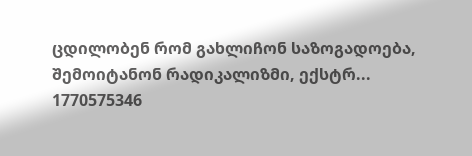ცდილობენ რომ გახლიჩონ საზოგადოება, შემოიტანონ რადიკალიზმი, ექსტრ...
1770575346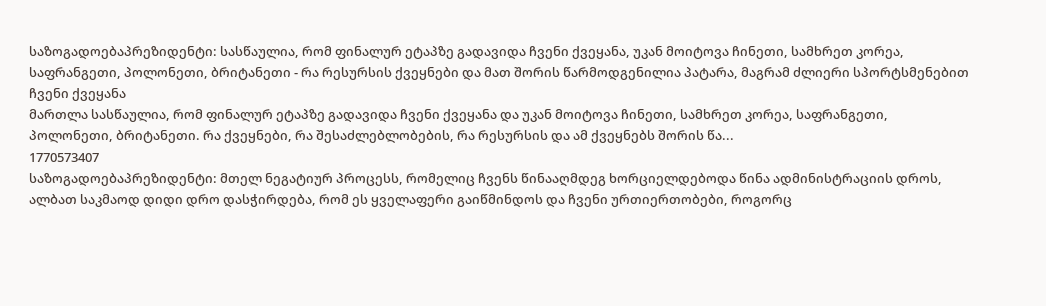საზოგადოებაპრეზიდენტი: სასწაულია, რომ ფინალურ ეტაპზე გადავიდა ჩვენი ქვეყანა, უკან მოიტოვა ჩინეთი, სამხრეთ კორეა, საფრანგეთი, პოლონეთი, ბრიტანეთი - რა რესურსის ქვეყნები და მათ შორის წარმოდგენილია პატარა, მაგრამ ძლიერი სპორტსმენებით ჩვენი ქვეყანა
მართლა სასწაულია, რომ ფინალურ ეტაპზე გადავიდა ჩვენი ქვეყანა და უკან მოიტოვა ჩინეთი, სამხრეთ კორეა, საფრანგეთი, პოლონეთი, ბრიტანეთი. რა ქვეყნები, რა შესაძლებლობების, რა რესურსის და ამ ქვეყნებს შორის წა...
1770573407
საზოგადოებაპრეზიდენტი: მთელ ნეგატიურ პროცესს, რომელიც ჩვენს წინააღმდეგ ხორციელდებოდა წინა ადმინისტრაციის დროს, ალბათ საკმაოდ დიდი დრო დასჭირდება, რომ ეს ყველაფერი გაიწმინდოს და ჩვენი ურთიერთობები, როგორც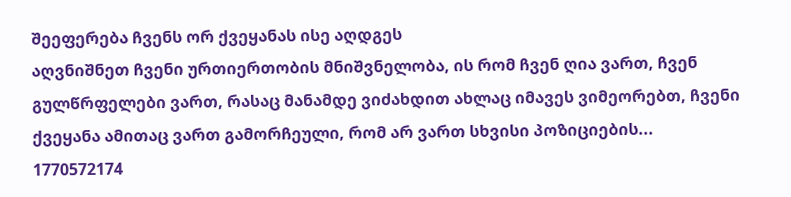შეეფერება ჩვენს ორ ქვეყანას ისე აღდგეს
აღვნიშნეთ ჩვენი ურთიერთობის მნიშვნელობა, ის რომ ჩვენ ღია ვართ, ჩვენ გულწრფელები ვართ, რასაც მანამდე ვიძახდით ახლაც იმავეს ვიმეორებთ, ჩვენი ქვეყანა ამითაც ვართ გამორჩეული, რომ არ ვართ სხვისი პოზიციების...
1770572174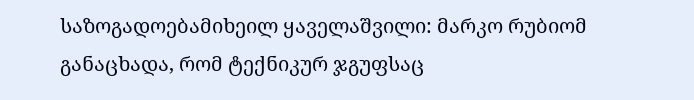საზოგადოებამიხეილ ყაველაშვილი: მარკო რუბიომ განაცხადა, რომ ტექნიკურ ჯგუფსაც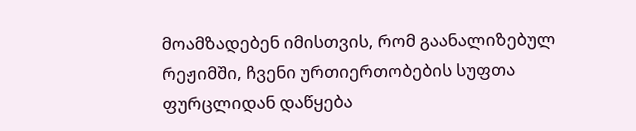მოამზადებენ იმისთვის, რომ გაანალიზებულ რეჟიმში, ჩვენი ურთიერთობების სუფთა ფურცლიდან დაწყება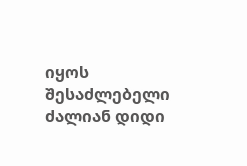იყოს შესაძლებელი
ძალიან დიდი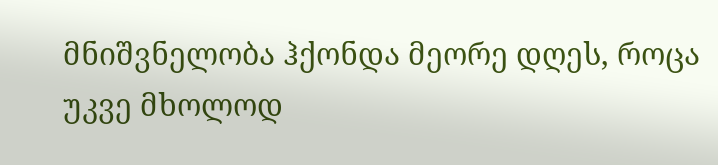მნიშვნელობა ჰქონდა მეორე დღეს, როცა უკვე მხოლოდ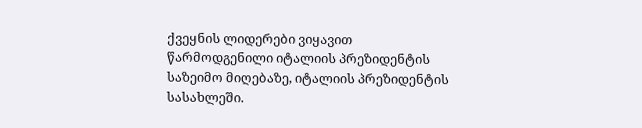ქვეყნის ლიდერები ვიყავით წარმოდგენილი იტალიის პრეზიდენტის საზეიმო მიღებაზე, იტალიის პრეზიდენტის სასახლეში.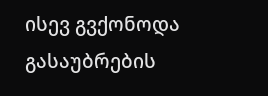ისევ გვქონოდა გასაუბრების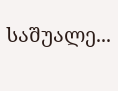საშუალე...